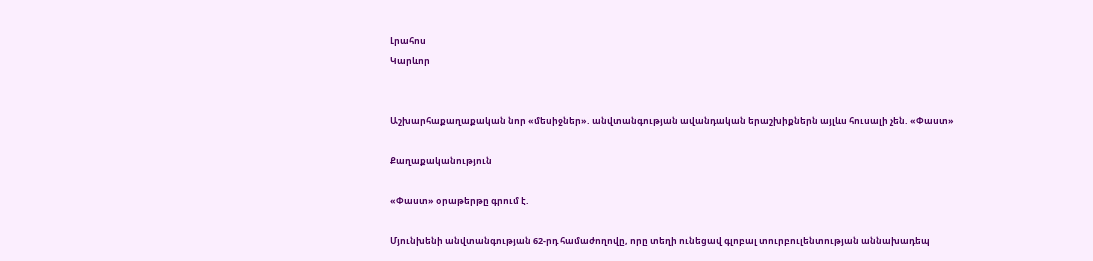Լրահոս
Կարևոր


Աշխարհաքաղաքական նոր «մեսիջներ». անվտանգության ավանդական երաշխիքներն այլևս հուսալի չեն. «Փաստ»

Քաղաքականություն

«Փաստ» օրաթերթը գրում է.

Մյունխենի անվտանգության 62-րդ համաժողովը, որը տեղի ունեցավ գլոբալ տուրբուլենտության աննախադեպ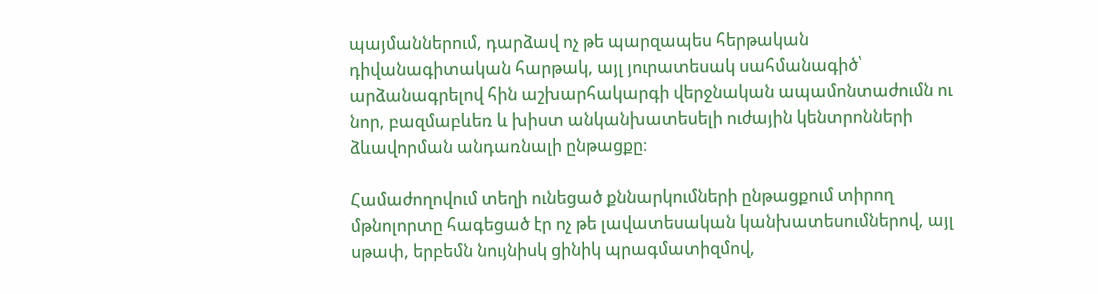պայմաններում, դարձավ ոչ թե պարզապես հերթական դիվանագիտական հարթակ, այլ յուրատեսակ սահմանագիծ՝ արձանագրելով հին աշխարհակարգի վերջնական ապամոնտաժումն ու նոր, բազմաբևեռ և խիստ անկանխատեսելի ուժային կենտրոնների ձևավորման անդառնալի ընթացքը։

Համաժողովում տեղի ունեցած քննարկումների ընթացքում տիրող մթնոլորտը հագեցած էր ոչ թե լավատեսական կանխատեսումներով, այլ սթափ, երբեմն նույնիսկ ցինիկ պրագմատիզմով,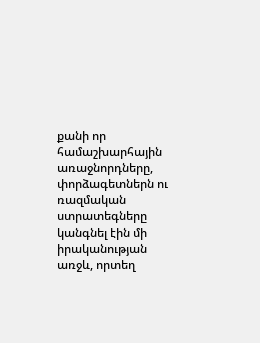քանի որ համաշխարհային առաջնորդները, փորձագետներն ու ռազմական ստրատեգները կանգնել էին մի իրականության առջև, որտեղ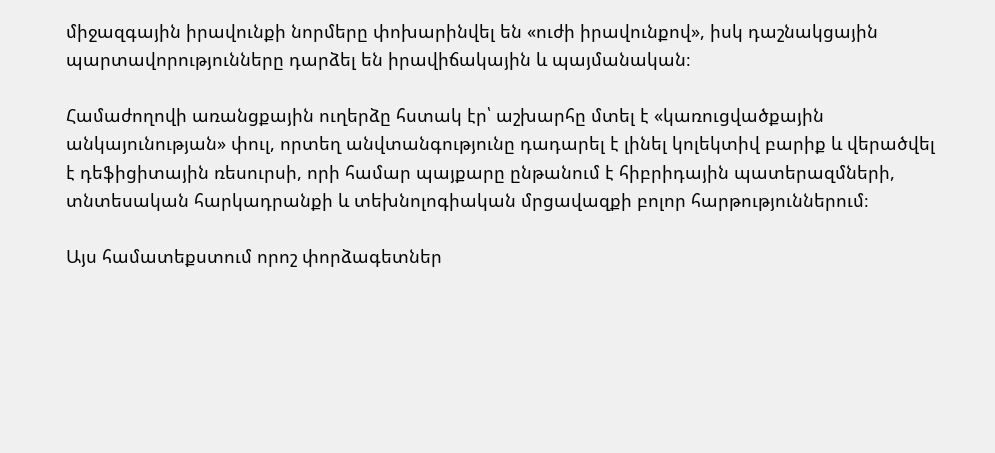միջազգային իրավունքի նորմերը փոխարինվել են «ուժի իրավունքով», իսկ դաշնակցային պարտավորությունները դարձել են իրավիճակային և պայմանական։

Համաժողովի առանցքային ուղերձը հստակ էր՝ աշխարհը մտել է «կառուցվածքային անկայունության» փուլ, որտեղ անվտանգությունը դադարել է լինել կոլեկտիվ բարիք և վերածվել է դեֆիցիտային ռեսուրսի, որի համար պայքարը ընթանում է հիբրիդային պատերազմների, տնտեսական հարկադրանքի և տեխնոլոգիական մրցավազքի բոլոր հարթություններում։

Այս համատեքստում որոշ փորձագետներ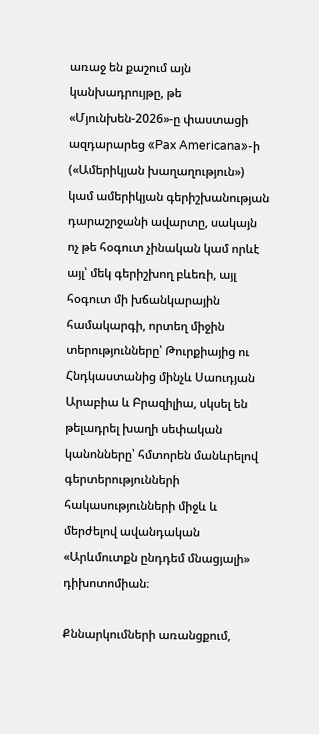առաջ են քաշում այն կանխադրույթը, թե «Մյունխեն-2026»-ը փաստացի ազդարարեց «Pax Americana»-ի («Ամերիկյան խաղաղություն») կամ ամերիկյան գերիշխանության դարաշրջանի ավարտը, սակայն ոչ թե հօգուտ չինական կամ որևէ այլ՝ մեկ գերիշխող բևեռի, այլ հօգուտ մի խճանկարային համակարգի, որտեղ միջին տերությունները՝ Թուրքիայից ու Հնդկաստանից մինչև Սաուդյան Արաբիա և Բրազիլիա, սկսել են թելադրել խաղի սեփական կանոնները՝ հմտորեն մանևրելով գերտերությունների հակասությունների միջև և մերժելով ավանդական «Արևմուտքն ընդդեմ մնացյալի» դիխոտոմիան։

Քննարկումների առանցքում,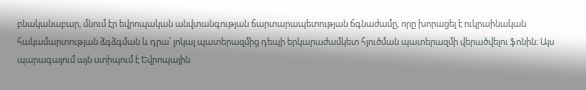բնականաբար, մնում էր եվրոպական անվտանգության ճարտարապետության ճգնաժամը, որը խորացել է ուկրաինական հակամարտության ձգձգման և դրա՝ լոկալ պատերազմից դեպի երկարաժամկետ հյուծման պատերազմի վերածվելու ֆոնին։ Այս պարագայում այն ստիպում է Եվրոպային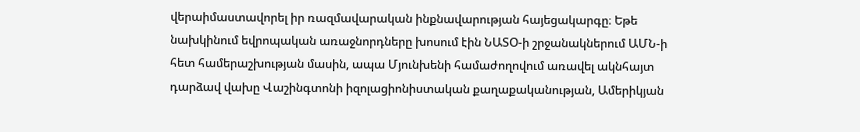վերաիմաստավորել իր ռազմավարական ինքնավարության հայեցակարգը։ Եթե նախկինում եվրոպական առաջնորդները խոսում էին ՆԱՏՕ-ի շրջանակներում ԱՄՆ-ի հետ համերաշխության մասին, ապա Մյունխենի համաժողովում առավել ակնհայտ դարձավ վախը Վաշինգտոնի իզոլացիոնիստական քաղաքականության, Ամերիկյան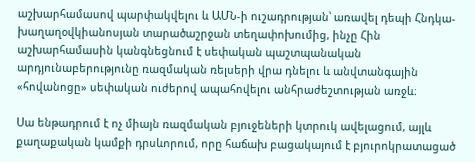աշխարհամասով պարփակվելու և ԱՄՆ-ի ուշադրության՝ առավել դեպի Հնդկա-խաղաղօվկիանոսյան տարածաշրջան տեղափոխումից, ինչը Հին աշխարհամասին կանգնեցնում է սեփական պաշտպանական արդյունաբերությունը ռազմական ռելսերի վրա դնելու և անվտանգային «հովանոցը» սեփական ուժերով ապահովելու անհրաժեշտության առջև։

Սա ենթադրում է ոչ միայն ռազմական բյուջեների կտրուկ ավելացում, այլև քաղաքական կամքի դրսևորում, որը հաճախ բացակայում է բյուրոկրատացած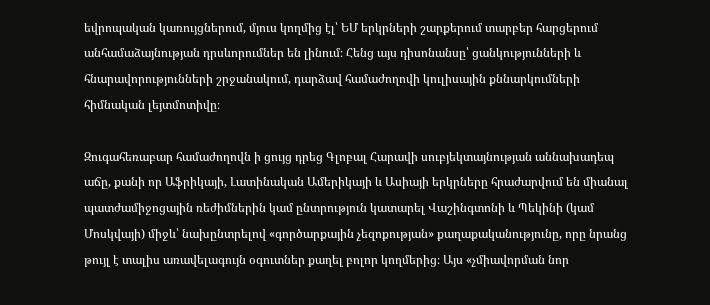եվրոպական կառույցներում, մյուս կողմից էլ՝ ԵՄ երկրների շարքերում տարբեր հարցերում անհամաձայնության դրսևորումներ են լինում։ Հենց այս դիսոնանսը՝ ցանկությունների և հնարավորությունների շրջանակում, դարձավ համաժողովի կուլիսային քննարկումների հիմնական լեյտմոտիվը։

Զուգահեռաբար համաժողովն ի ցույց դրեց Գլոբալ Հարավի սուբյեկտայնության աննախադեպ աճը, քանի որ Աֆրիկայի, Լատինական Ամերիկայի և Ասիայի երկրները հրաժարվում են միանալ պատժամիջոցային ռեժիմներին կամ ընտրություն կատարել Վաշինգտոնի և Պեկինի (կամ Մոսկվայի) միջև՝ նախընտրելով «գործարքային չեզոքության» քաղաքականությունը, որը նրանց թույլ է տալիս առավելագույն օգուտներ քաղել բոլոր կողմերից։ Այս «չմիավորման նոր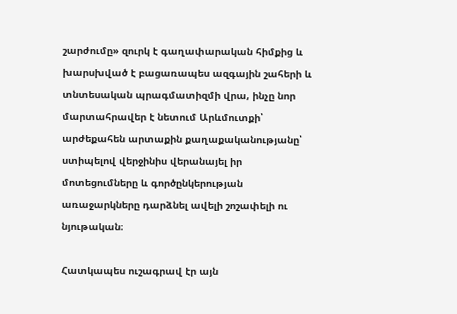շարժումը» զուրկ է գաղափարական հիմքից և խարսխված է բացառապես ազգային շահերի և տնտեսական պրագմատիզմի վրա, ինչը նոր մարտահրավեր է նետում Արևմուտքի՝ արժեքահեն արտաքին քաղաքականությանը՝ ստիպելով վերջինիս վերանայել իր մոտեցումները և գործընկերության առաջարկները դարձնել ավելի շոշափելի ու նյութական։

Հատկապես ուշագրավ էր այն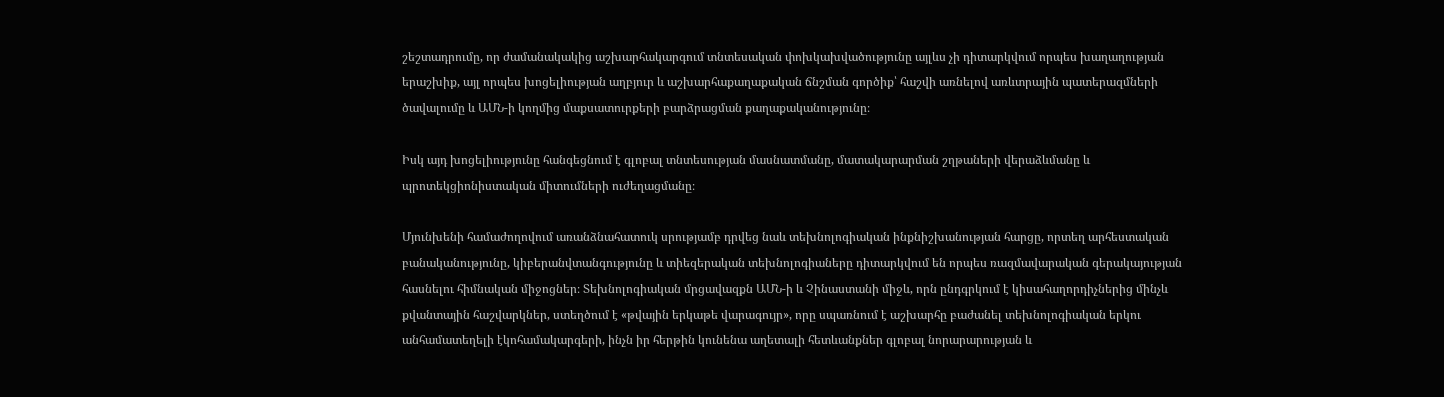շեշտադրումը, որ ժամանակակից աշխարհակարգում տնտեսական փոխկախվածությունը այլևս չի դիտարկվում որպես խաղաղության երաշխիք, այլ որպես խոցելիության աղբյուր և աշխարհաքաղաքական ճնշման գործիք՝ հաշվի առնելով առևտրային պատերազմների ծավալումը և ԱՄՆ-ի կողմից մաքսատուրքերի բարձրացման քաղաքականությունը։

Իսկ այդ խոցելիությունը հանգեցնում է գլոբալ տնտեսության մասնատմանը, մատակարարման շղթաների վերաձևմանը և պրոտեկցիոնիստական միտումների ուժեղացմանը։

Մյունխենի համաժողովում առանձնահատուկ սրությամբ դրվեց նաև տեխնոլոգիական ինքնիշխանության հարցը, որտեղ արհեստական բանականությունը, կիբերանվտանգությունը և տիեզերական տեխնոլոգիաները դիտարկվում են որպես ռազմավարական գերակայության հասնելու հիմնական միջոցներ։ Տեխնոլոգիական մրցավազքն ԱՄՆ-ի և Չինաստանի միջև, որն ընդգրկում է կիսահաղորդիչներից մինչև քվանտային հաշվարկներ, ստեղծում է «թվային երկաթե վարագույր», որը սպառնում է աշխարհը բաժանել տեխնոլոգիական երկու անհամատեղելի էկոհամակարգերի, ինչն իր հերթին կունենա աղետալի հետևանքներ գլոբալ նորարարության և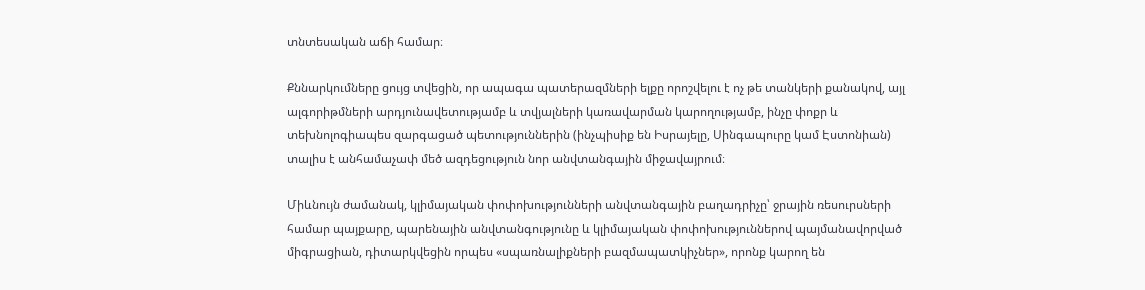տնտեսական աճի համար։

Քննարկումները ցույց տվեցին, որ ապագա պատերազմների ելքը որոշվելու է ոչ թե տանկերի քանակով, այլ ալգորիթմների արդյունավետությամբ և տվյալների կառավարման կարողությամբ, ինչը փոքր և տեխնոլոգիապես զարգացած պետություններին (ինչպիսիք են Իսրայելը, Սինգապուրը կամ Էստոնիան) տալիս է անհամաչափ մեծ ազդեցություն նոր անվտանգային միջավայրում։

Միևնույն ժամանակ, կլիմայական փոփոխությունների անվտանգային բաղադրիչը՝ ջրային ռեսուրսների համար պայքարը, պարենային անվտանգությունը և կլիմայական փոփոխություններով պայմանավորված միգրացիան, դիտարկվեցին որպես «սպառնալիքների բազմապատկիչներ», որոնք կարող են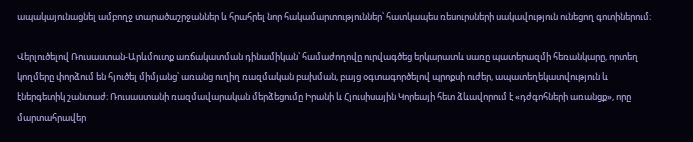ապակայունացնել ամբողջ տարածաշրջաններ և հրահրել նոր հակամարտություններ՝ հատկապես ռեսուրսների սակավություն ունեցող գոտիներում։

Վերլուծելով Ռուսաստան-Արևմուտք առճակատման դինամիկան՝ համաժողովը ուրվագծեց երկարատև սառը պատերազմի հեռանկարը, որտեղ կողմերը փորձում են հյուծել միմյանց՝ առանց ուղիղ ռազմական բախման, բայց օգտագործելով պրոքսի ուժեր, ապատեղեկատվություն և էներգետիկ շանտաժ։ Ռուսաստանի ռազմավարական մերձեցումը Իրանի և Հյուսիսային Կորեայի հետ ձևավորում է «դժգոհների առանցք», որը մարտահրավեր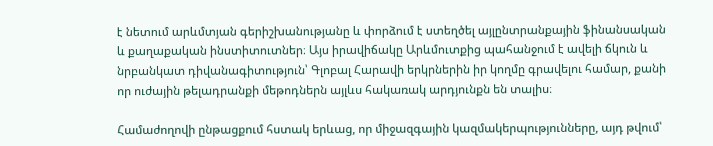է նետում արևմտյան գերիշխանությանը և փորձում է ստեղծել այլընտրանքային ֆինանսական և քաղաքական ինստիտուտներ։ Այս իրավիճակը Արևմուտքից պահանջում է ավելի ճկուն և նրբանկատ դիվանագիտություն՝ Գլոբալ Հարավի երկրներին իր կողմը գրավելու համար, քանի որ ուժային թելադրանքի մեթոդներն այլևս հակառակ արդյունքն են տալիս։

Համաժողովի ընթացքում հստակ երևաց, որ միջազգային կազմակերպությունները, այդ թվում՝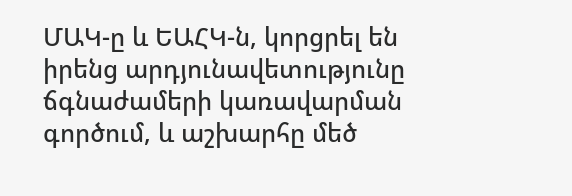ՄԱԿ-ը և ԵԱՀԿ-ն, կորցրել են իրենց արդյունավետությունը ճգնաժամերի կառավարման գործում, և աշխարհը մեծ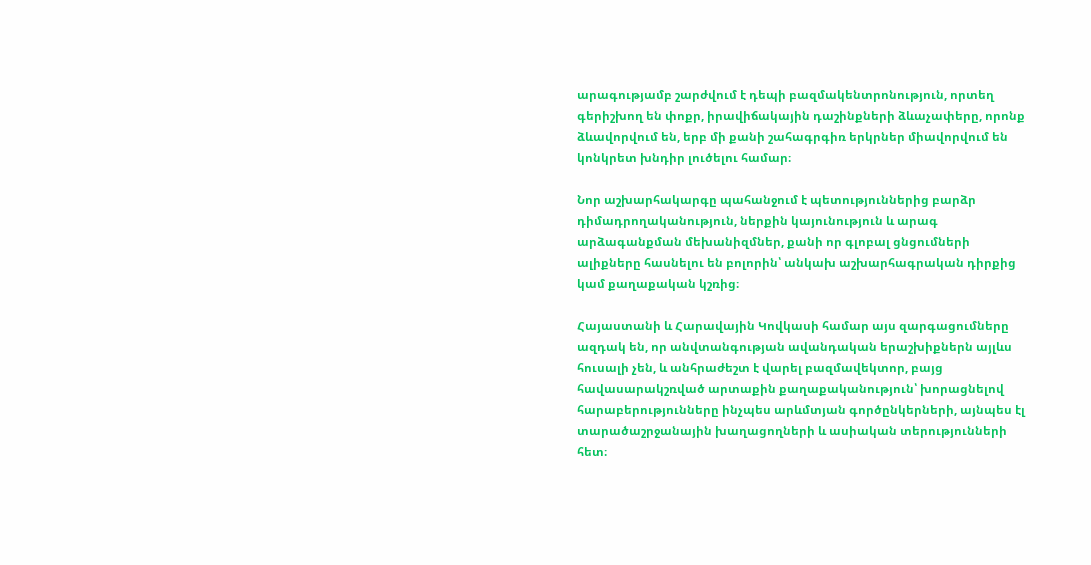արագությամբ շարժվում է դեպի բազմակենտրոնություն, որտեղ գերիշխող են փոքր, իրավիճակային դաշինքների ձևաչափերը, որոնք ձևավորվում են, երբ մի քանի շահագրգիռ երկրներ միավորվում են կոնկրետ խնդիր լուծելու համար։

Նոր աշխարհակարգը պահանջում է պետություններից բարձր դիմադրողականություն, ներքին կայունություն և արագ արձագանքման մեխանիզմներ, քանի որ գլոբալ ցնցումների ալիքները հասնելու են բոլորին՝ անկախ աշխարհագրական դիրքից կամ քաղաքական կշռից։

Հայաստանի և Հարավային Կովկասի համար այս զարգացումները ազդակ են, որ անվտանգության ավանդական երաշխիքներն այլևս հուսալի չեն, և անհրաժեշտ է վարել բազմավեկտոր, բայց հավասարակշռված արտաքին քաղաքականություն՝ խորացնելով հարաբերությունները ինչպես արևմտյան գործընկերների, այնպես էլ տարածաշրջանային խաղացողների և ասիական տերությունների հետ։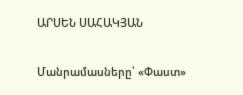ԱՐՍԵՆ ՍԱՀԱԿՅԱՆ

Մանրամասները՝ «Փաստ»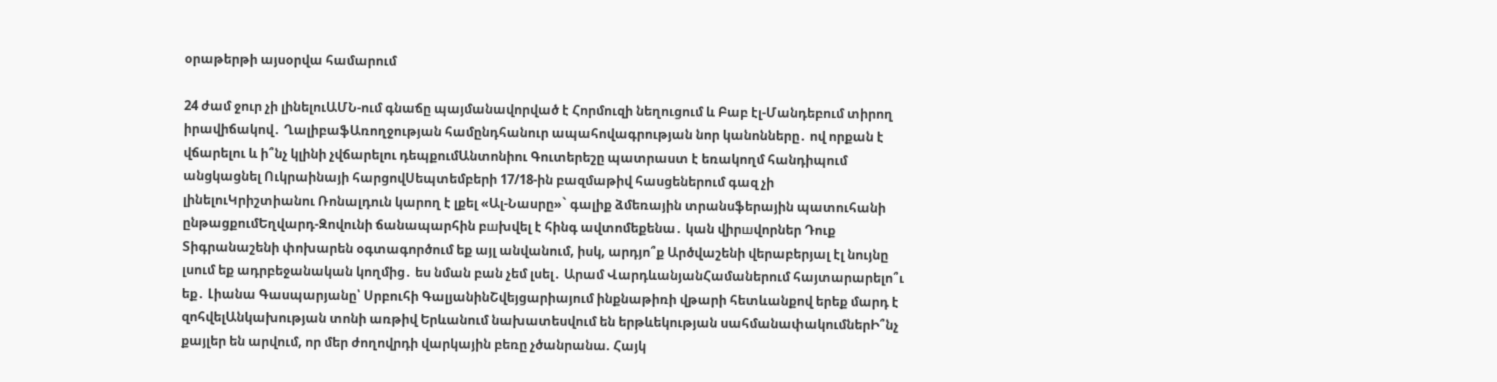օրաթերթի այսօրվա համարում

24 ժամ ջուր չի լինելուԱՄՆ-ում գնաճը պայմանավորված է Հորմուզի նեղուցում և Բաբ էլ-Մանդեբում տիրող իրավիճակով․ ՂալիբաֆԱռողջության համընդհանուր ապահովագրության նոր կանոնները․ ով որքան է վճարելու և ի՞նչ կլինի չվճարելու դեպքումԱնտոնիու Գուտերեշը պատրաստ է եռակողմ հանդիպում անցկացնել Ուկրաինայի հարցովՍեպտեմբերի 17/18-ին բազմաթիվ հասցեներում գազ չի լինելուԿրիշտիանու Ռոնալդուն կարող է լքել «Ալ-Նասրը»` գալիք ձմեռային տրանսֆերային պատուհանի ընթացքումԵղվարդ-Զովունի ճանապարհին բшխվել է հինգ ավտոմեքենա․ կան վիրшվորներ Դուք Տիգրանաշենի փոխարեն օգտագործում եք այլ անվանում, իսկ, արդյո՞ք Արծվաշենի վերաբերյալ էլ նույնը լսում եք ադրբեջանական կողմից․ ես նման բան չեմ լսել․ Արամ ՎարդևանյանՀամաներում հայտարարելո՞ւ եք․ Լիանա Գասպարյանը՝ Սրբուհի ԳալյանինՇվեյցարիայում ինքնաթիռի վթարի հետևանքով երեք մարդ է զոհվելԱնկախության տոնի առթիվ Երևանում նախատեսվում են երթևեկության սահմանափակումներԻ՞նչ քայլեր են արվում, որ մեր ժողովրդի վարկային բեռը չծանրանա. Հայկ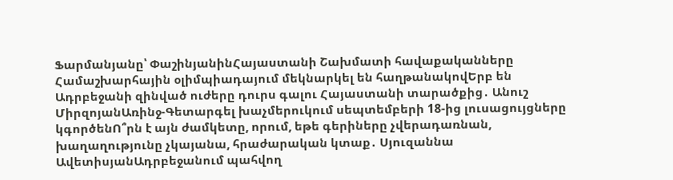Ֆարմանյանը՝ ՓաշինյանինՀայաստանի Շախմատի հավաքականները Համաշխարհային օլիմպիադայում մեկնարկել են հաղթանակովԵրբ են Ադրբեջանի զինված ուժերը դուրս գալու Հայաստանի տարածքից․ Անուշ ՄիրզոյանԱռինջ-Գետարգել խաչմերուկում սեպտեմբերի 18-ից լուսացույցները կգործենՈ՞րն է այն ժամկետը, որում, եթե գերիները չվերադառնան, խաղաղությունը չկայանա, հրաժարական կտաք․ Սյուզաննա ԱվետիսյանԱդրբեջանում պահվող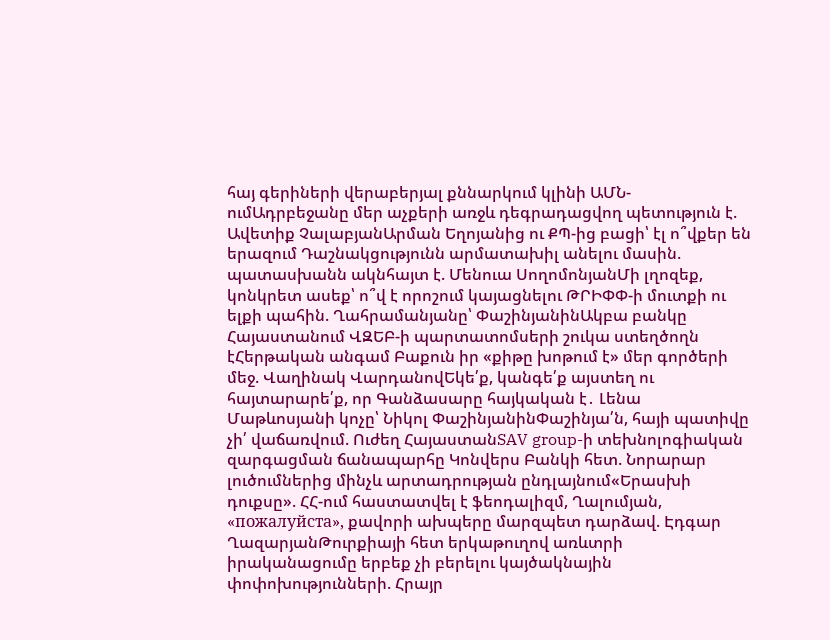հայ գերիների վերաբերյալ քննարկում կլինի ԱՄՆ-ումԱդրբեջանը մեր աչքերի առջև դեգրադացվող պետություն է. Ավետիք ՉալաբյանԱրման Եղոյանից ու ՔՊ-ից բացի՝ էլ ո՞վքեր են երազում Դաշնակցությունն արմատախիլ անելու մասին. պատասխանն ակնհայտ է. Մենուա ՍողոմոնյանՄի լղոզեք, կոնկրետ ասեք՝ ո՞վ է որոշում կայացնելու ԹՐԻՓՓ-ի մուտքի ու ելքի պահին. Ղահրամանյանը՝ ՓաշինյանինԱկբա բանկը Հայաստանում ՎԶԵԲ-ի պարտատոմսերի շուկա ստեղծողն էՀերթական անգամ Բաքուն իր «քիթը խոթում է» մեր գործերի մեջ. Վաղինակ ՎարդանովԵկե՛ք, կանգե՛ք այստեղ ու հայտարարե՛ք, որ Գանձասարը հայկական է․ Լենա Մաթևոսյանի կոչը՝ Նիկոլ ՓաշինյանինՓաշինյա՛ն, հայի պատիվը չի՛ վաճառվում. Ուժեղ ՀայաստանSAV group-ի տեխնոլոգիական զարգացման ճանապարհը Կոնվերս Բանկի հետ. Նորարար լուծումներից մինչև արտադրության ընդլայնում«Երասխի դուքսը». ՀՀ-ում հաստատվել է ֆեոդալիզմ, Ղալումյան, «пожалуйста», քավորի ախպերը մարզպետ դարձավ. Էդգար ՂազարյանԹուրքիայի հետ երկաթուղով առևտրի իրականացումը երբեք չի բերելու կայծակնային փոփոխությունների. Հրայր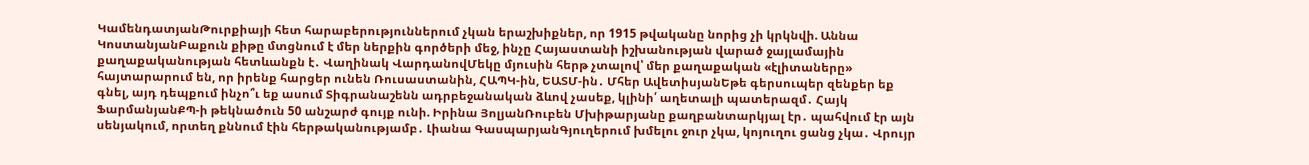ԿամենդատյանԹուրքիայի հետ հարաբերություններում չկան երաշխիքներ, որ 1915 թվականը նորից չի կրկնվի. Աննա ԿոստանյանԲաքուն քիթը մտցնում է մեր ներքին գործերի մեջ, ինչը Հայաստանի իշխանության վարած ջայլամային քաղաքականության հետևանքն է․ Վաղինակ ՎարդանովՄեկը մյուսին հերթ չտալով՝ մեր քաղաքական «էլիտաները» հայտարարում են, որ իրենք հարցեր ունեն Ռուսաստանին, ՀԱՊԿ-ին, ԵԱՏՄ-ին․ Մհեր ԱվետիսյանԵթե գերսուպեր զենքեր եք գնել, այդ դեպքում ինչո՞ւ եք ասում Տիգրանաշենն ադրբեջանական ձևով չասեք, կլինի՛ աղետալի պատերազմ․ Հայկ ՖարմանյանՔՊ-ի թեկնածուն 50 անշարժ գույք ունի. Իրինա ՅոլյանՌուբեն Մխիթարյանը քաղբանտարկյալ էր․ պահվում էր այն սենյակում, որտեղ քննում էին հերթականությամբ․ Լիանա ԳասպարյանԳյուղերում խմելու ջուր չկա, կոյուղու ցանց չկա․ Վրույր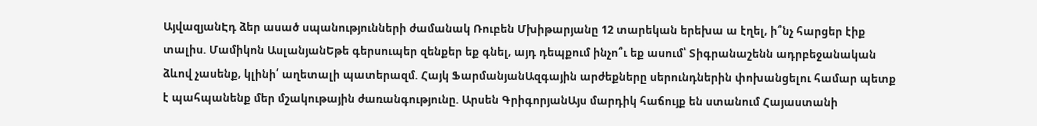ԱյվազյանԷդ ձեր ասած սպանությունների ժամանակ Ռուբեն Մխիթարյանը 12 տարեկան երեխա ա էղել, ի՞նչ հարցեր էիք տալիս. Մամիկոն ԱսլանյանԵթե գերսուպեր զենքեր եք գնել, այդ դեպքում ինչո՞ւ եք ասում՝ Տիգրանաշենն ադրբեջանական ձևով չասենք, կլինի՛ աղետալի պատերազմ. Հայկ ՖարմանյանԱզգային արժեքները սերունդներին փոխանցելու համար պետք է պահպանենք մեր մշակութային ժառանգությունը. Արսեն ԳրիգորյանԱյս մարդիկ հաճույք են ստանում Հայաստանի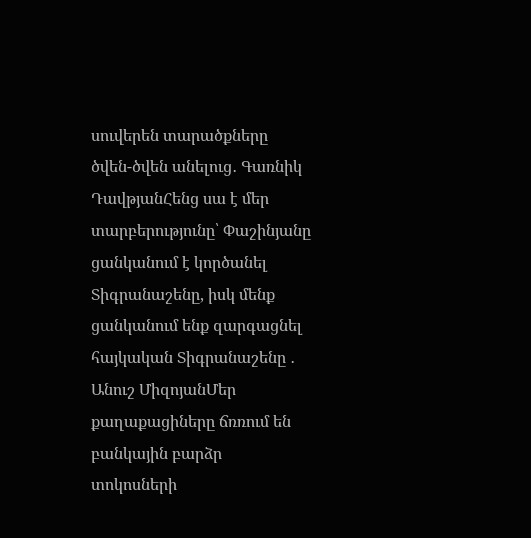սուվերեն տարածքները ծվեն-ծվեն անելուց․ Գառնիկ ԴավթյանՀենց սա է մեր տարբերությունը՝ Փաշինյանը ցանկանում է կործանել Տիգրանաշենը, իսկ մենք ցանկանում ենք զարգացնել հայկական Տիգրանաշենը ․ Անուշ ՄիզոյանՄեր քաղաքացիները ճռռում են բանկային բարձր տոկոսների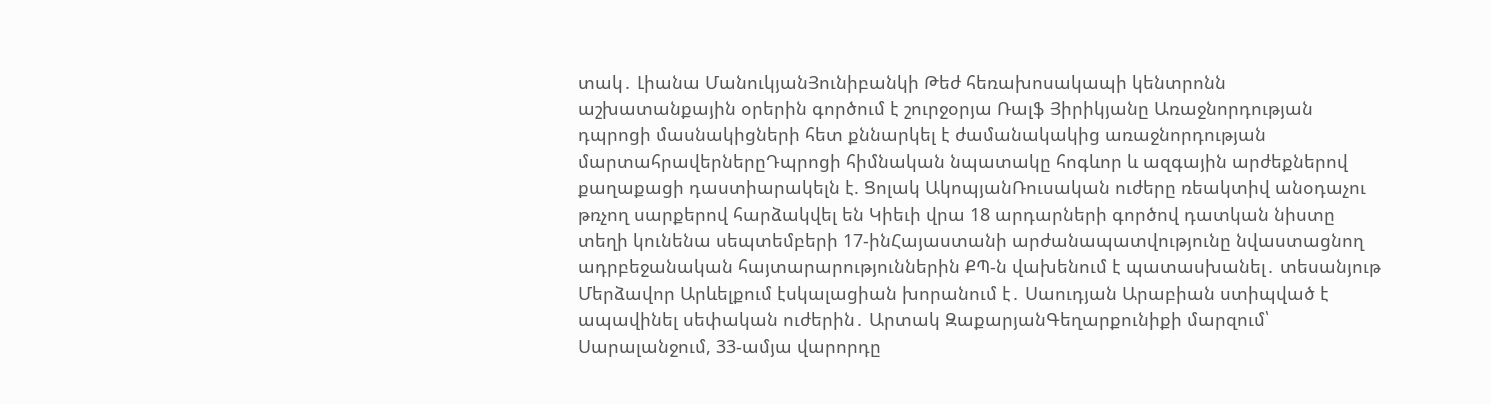տակ․ Լիանա ՄանուկյանՅունիբանկի Թեժ հեռախոսակապի կենտրոնն աշխատանքային օրերին գործում է շուրջօրյա Ռալֆ Յիրիկյանը Առաջնորդության դպրոցի մասնակիցների հետ քննարկել է ժամանակակից առաջնորդության մարտահրավերներըԴպրոցի հիմնական նպատակը հոգևոր և ազգային արժեքներով քաղաքացի դաստիարակելն է. Ցոլակ ԱկոպյանՌուսական ուժերը ռեակտիվ անօդաչու թռչող սարքերով հարձակվել են Կիեւի վրա 18 արդարների գործով դատկան նիստը տեղի կունենա սեպտեմբերի 17-ինՀայաստանի արժանապատվությունը նվաստացնող ադրբեջանական հայտարարություններին ՔՊ-ն վախենում է պատասխանել․ տեսանյութ Մերձավոր Արևելքում էսկալացիան խորանում է․ Սաուդյան Արաբիան ստիպված է ապավինել սեփական ուժերին․ Արտակ ԶաքարյանԳեղարքունիքի մարզում՝ Սարալանջում, 33-ամյա վարորդը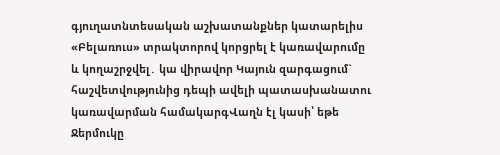գյուղատնտեսական աշխատանքներ կատարելիս «Բելառուս» տրակտորով կորցրել է կառավարումը և կողաշրջվել․ կա վիրավnր Կայուն զարգացում` հաշվետվությունից դեպի ավելի պատասխանատու կառավարման համակարգՎաղն էլ կասի՝ եթե Ջերմուկը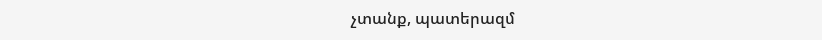չտանք, պատերազմ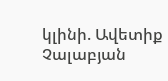կլինի. Ավետիք Չալաբյան